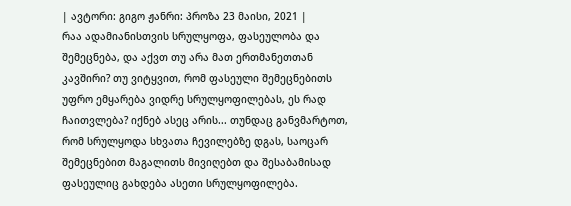| ავტორი: გიგო ჟანრი: პროზა 23 მაისი, 2021 |
რაა ადამიანისთვის სრულყოფა, ფასეულობა და შემეცნება, და აქვთ თუ არა მათ ერთმანეთთან კავშირი? თუ ვიტყვით, რომ ფასეული შემეცნებითს უფრო ემყარება ვიდრე სრულყოფილებას, ეს რად ჩაითვლება? იქნებ ასეც არის... თუნდაც განვმარტოთ, რომ სრულყოდა სხვათა ჩევილებზე დგას, საოცარ შემეცნებით მაგალითს მივიღებთ და შესაბამისად ფასეულიც გახდება ასეთი სრულყოფილება.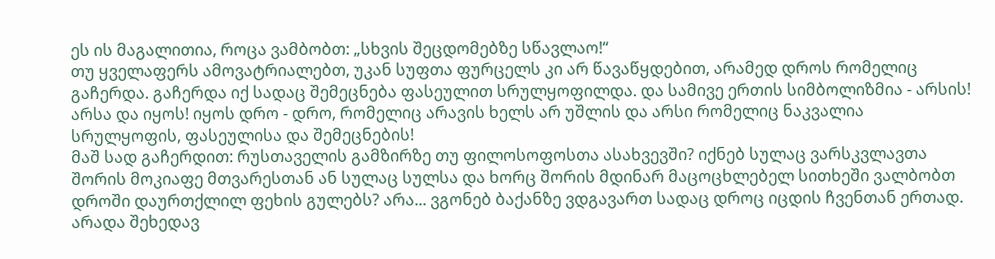ეს ის მაგალითია, როცა ვამბობთ: „სხვის შეცდომებზე სწავლაო!“
თუ ყველაფერს ამოვატრიალებთ, უკან სუფთა ფურცელს კი არ წავაწყდებით, არამედ დროს რომელიც გაჩერდა. გაჩერდა იქ სადაც შემეცნება ფასეულით სრულყოფილდა. და სამივე ერთის სიმბოლიზმია - არსის! არსა და იყოს! იყოს დრო - დრო, რომელიც არავის ხელს არ უშლის და არსი რომელიც ნაკვალია სრულყოფის, ფასეულისა და შემეცნების!
მაშ სად გაჩერდით: რუსთაველის გამზირზე თუ ფილოსოფოსთა ასახვევში? იქნებ სულაც ვარსკვლავთა შორის მოკიაფე მთვარესთან ან სულაც სულსა და ხორც შორის მდინარ მაცოცხლებელ სითხეში ვალბობთ დროში დაურთქლილ ფეხის გულებს? არა... ვგონებ ბაქანზე ვდგავართ სადაც დროც იცდის ჩვენთან ერთად.
არადა შეხედავ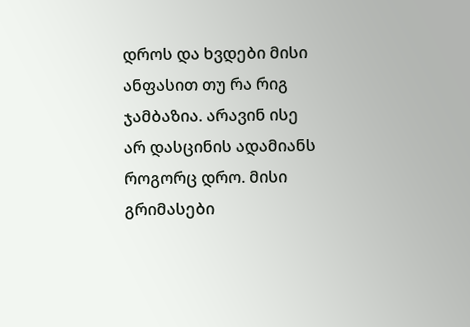დროს და ხვდები მისი ანფასით თუ რა რიგ ჯამბაზია. არავინ ისე არ დასცინის ადამიანს როგორც დრო. მისი გრიმასები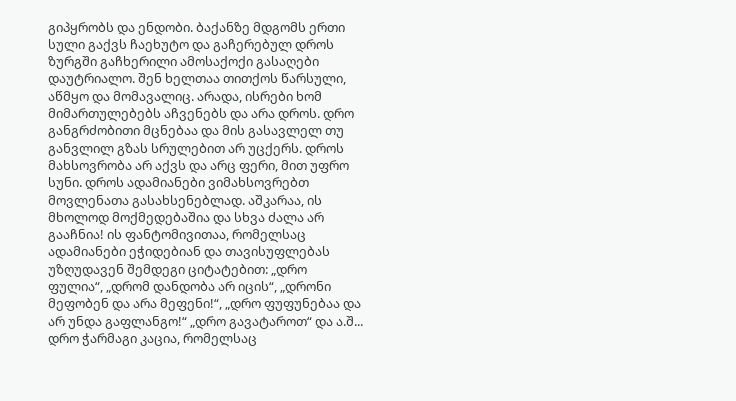გიპყრობს და ენდობი. ბაქანზე მდგომს ერთი სული გაქვს ჩაეხუტო და გაჩერებულ დროს ზურგში გაჩხერილი ამოსაქოქი გასაღები დაუტრიალო. შენ ხელთაა თითქოს წარსული, აწმყო და მომავალიც. არადა, ისრები ხომ მიმართულებებს აჩვენებს და არა დროს. დრო განგრძობითი მცნებაა და მის გასავლელ თუ განვლილ გზას სრულებით არ უცქერს. დროს მახსოვრობა არ აქვს და არც ფერი, მით უფრო სუნი. დროს ადამიანები ვიმახსოვრებთ მოვლენათა გასახსენებლად. აშკარაა, ის მხოლოდ მოქმედებაშია და სხვა ძალა არ გააჩნია! ის ფანტომივითაა, რომელსაც ადამიანები ეჭიდებიან და თავისუფლებას უზღუდავენ შემდეგი ციტატებით: „დრო ფულია“, „დრომ დანდობა არ იცის“, „დრონი მეფობენ და არა მეფენი!“, „დრო ფუფუნებაა და არ უნდა გაფლანგო!“ „დრო გავატაროთ“ და ა.შ... დრო ჭარმაგი კაცია, რომელსაც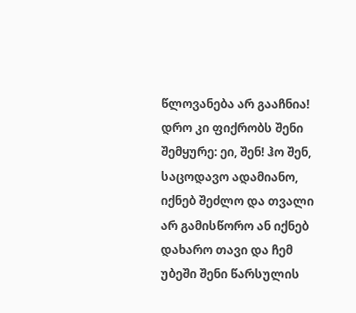წლოვანება არ გააჩნია!
დრო კი ფიქრობს შენი შემყურე: ეი, შენ! ჰო შენ, საცოდავო ადამიანო, იქნებ შეძლო და თვალი არ გამისწორო ან იქნებ დახარო თავი და ჩემ უბეში შენი წარსულის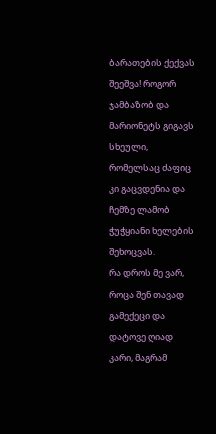ბარათების ქექვას შეეშვა! როგორ ჯამბაზობ და მარიონეტს გიგავს სხეული, რომელსაც ძაფიც კი გაცვდენია და ჩემზე ლამობ ჭუჭყიანი ხელების შეხოცვას.
რა დროს მე ვარ, როცა შენ თავად გამექეცი და დატოვე ღიად კარი, მაგრამ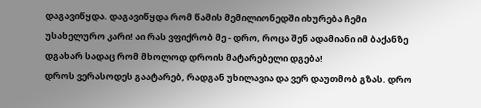დაგავიწყდა. დაგავიწყდა რომ წამის მემილიონედში იხურება ჩემი უსახელურო კარი! აი რას ვფიქრობ მე - დრო, როცა შენ ადამიანი იმ ბაქანზე დგახარ სადაც რომ მხოლოდ დროის მატარებელი დგება!
დროს ვერასოდეს გაატარებ, რადგან უხილავია და ვერ დაუთმობ გზას. დრო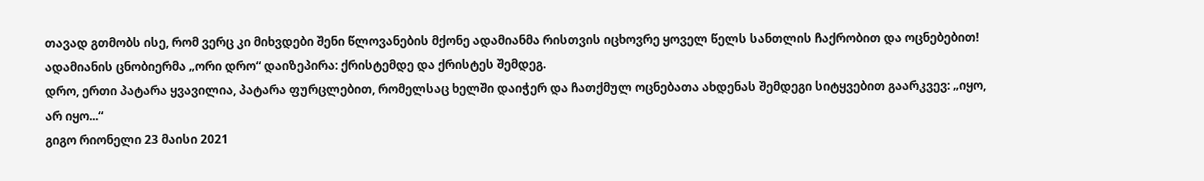თავად გთმობს ისე, რომ ვერც კი მიხვდები შენი წლოვანების მქონე ადამიანმა რისთვის იცხოვრე ყოველ წელს სანთლის ჩაქრობით და ოცნებებით! ადამიანის ცნობიერმა „ორი დრო“ დაიზეპირა: ქრისტემდე და ქრისტეს შემდეგ.
დრო, ერთი პატარა ყვავილია, პატარა ფურცლებით, რომელსაც ხელში დაიჭერ და ჩათქმულ ოცნებათა ახდენას შემდეგი სიტყვებით გაარკვევ: „იყო, არ იყო...“
გიგო რიონელი 23 მაისი 2021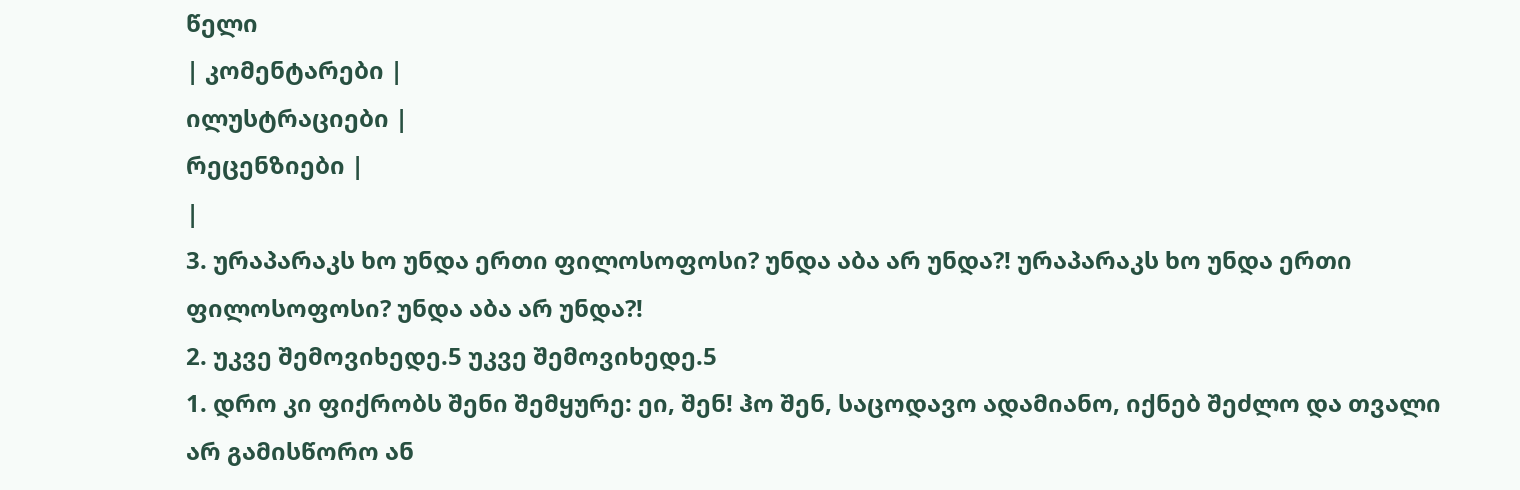წელი
| კომენტარები |
ილუსტრაციები |
რეცენზიები |
|
3. ურაპარაკს ხო უნდა ერთი ფილოსოფოსი? უნდა აბა არ უნდა?! ურაპარაკს ხო უნდა ერთი ფილოსოფოსი? უნდა აბა არ უნდა?!
2. უკვე შემოვიხედე.5 უკვე შემოვიხედე.5
1. დრო კი ფიქრობს შენი შემყურე: ეი, შენ! ჰო შენ, საცოდავო ადამიანო, იქნებ შეძლო და თვალი არ გამისწორო ან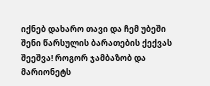იქნებ დახარო თავი და ჩემ უბეში შენი წარსულის ბარათების ქექვას შეეშვა! როგორ ჯამბაზობ და მარიონეტს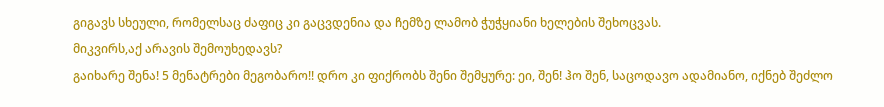გიგავს სხეული, რომელსაც ძაფიც კი გაცვდენია და ჩემზე ლამობ ჭუჭყიანი ხელების შეხოცვას.
მიკვირს,აქ არავის შემოუხედავს?
გაიხარე შენა! 5 მენატრები მეგობარო!! დრო კი ფიქრობს შენი შემყურე: ეი, შენ! ჰო შენ, საცოდავო ადამიანო, იქნებ შეძლო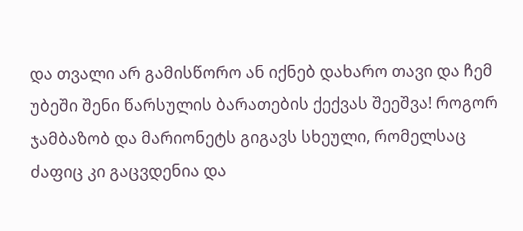და თვალი არ გამისწორო ან იქნებ დახარო თავი და ჩემ უბეში შენი წარსულის ბარათების ქექვას შეეშვა! როგორ ჯამბაზობ და მარიონეტს გიგავს სხეული, რომელსაც ძაფიც კი გაცვდენია და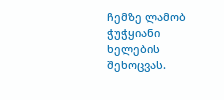ჩემზე ლამობ ჭუჭყიანი ხელების შეხოცვას.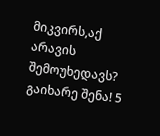მიკვირს,აქ არავის შემოუხედავს?
გაიხარე შენა! 5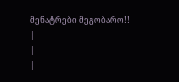მენატრები მეგობარო!!
|
|
|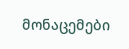მონაცემები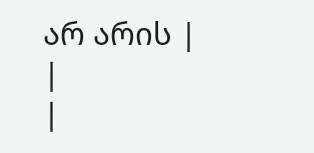არ არის |
|
|